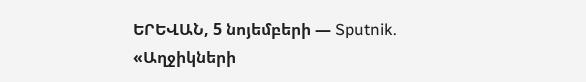ԵՐԵՎԱՆ, 5 նոյեմբերի — Sputnik. «Աղջիկների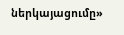ներկայացումը»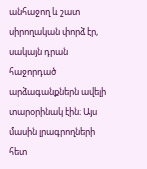անհաջող և շատ սիրողական փորձ էր, սակայն դրան հաջորդած արձագանքներն ավելի տարօրինակ էին։ Այս մասին լրագրողների հետ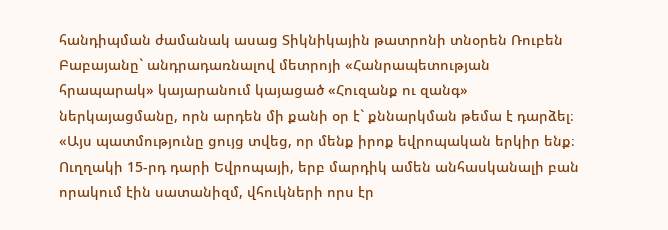հանդիպման ժամանակ ասաց Տիկնիկային թատրոնի տնօրեն Ռուբեն Բաբայանը` անդրադառնալով մետրոյի «Հանրապետության հրապարակ» կայարանում կայացած «Հուզանք ու զանգ» ներկայացմանը, որն արդեն մի քանի օր է` քննարկման թեմա է դարձել։
«Այս պատմությունը ցույց տվեց, որ մենք իրոք եվրոպական երկիր ենք։ Ուղղակի 15-րդ դարի Եվրոպայի, երբ մարդիկ ամեն անհասկանալի բան որակում էին սատանիզմ, վհուկների որս էր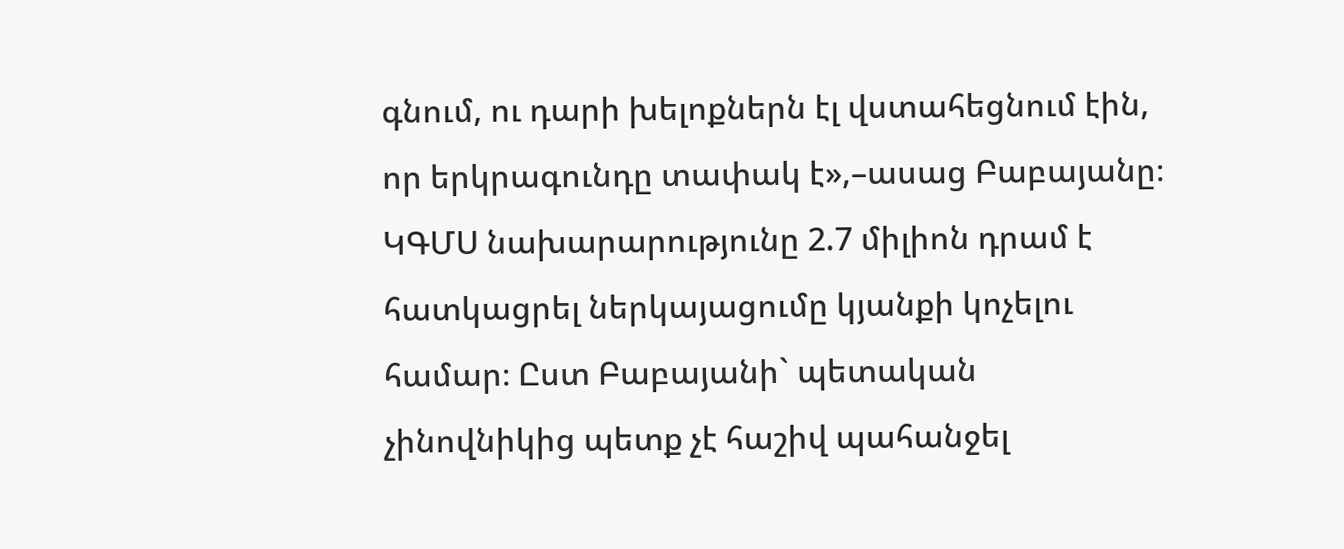գնում, ու դարի խելոքներն էլ վստահեցնում էին, որ երկրագունդը տափակ է»,–ասաց Բաբայանը։
ԿԳՄՍ նախարարությունը 2.7 միլիոն դրամ է հատկացրել ներկայացումը կյանքի կոչելու համար։ Ըստ Բաբայանի` պետական չինովնիկից պետք չէ հաշիվ պահանջել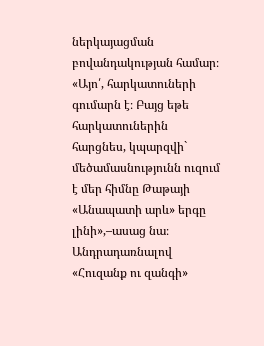ներկայացման բովանդակության համար։
«Այո՛, հարկատուների գումարն է։ Բայց եթե հարկատուներին հարցնես, կպարզվի` մեծամասնությունն ուզում է մեր հիմնը Թաթայի «Անապատի արև» երգը լինի»,–ասաց նա։
Անդրադառնալով «Հուզանք ու զանգի»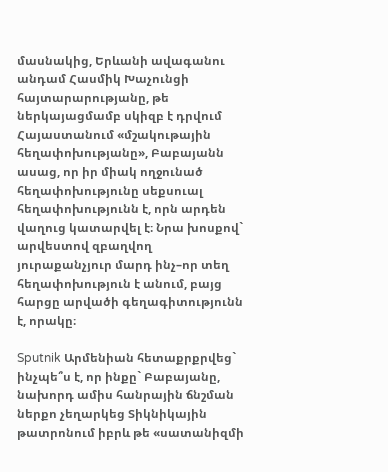մասնակից, Երևանի ավագանու անդամ Հասմիկ Խաչունցի հայտարարությանը, թե ներկայացմամբ սկիզբ է դրվում Հայաստանում «մշակութային հեղափոխությանը», Բաբայանն ասաց, որ իր միակ ողջունած հեղափոխությունը սեքսուալ հեղափոխությունն է, որն արդեն վաղուց կատարվել է։ Նրա խոսքով` արվեստով զբաղվող յուրաքանչյուր մարդ ինչ–որ տեղ հեղափոխություն է անում, բայց հարցը արվածի գեղագիտությունն է, որակը։

Sputnik Արմենիան հետաքրքրվեց` ինչպե՞ս է, որ ինքը` Բաբայանը, նախորդ ամիս հանրային ճնշման ներքո չեղարկեց Տիկնիկային թատրոնում իբրև թե «սատանիզմի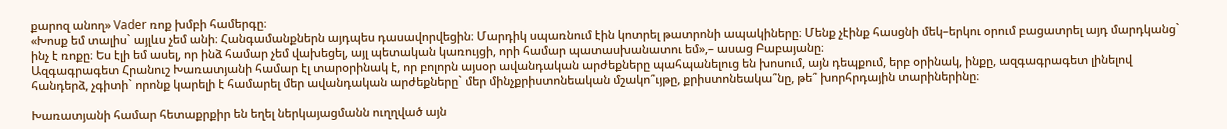քարոզ անող» Vader ռոք խմբի համերգը։
«Խոսք եմ տալիս` այլևս չեմ անի։ Հանգամանքներն այդպես դասավորվեցին։ Մարդիկ սպառնում էին կոտրել թատրոնի ապակիները։ Մենք չէինք հասցնի մեկ–երկու օրում բացատրել այդ մարդկանց` ինչ է ռոքը։ Ես էլի եմ ասել, որ ինձ համար չեմ վախեցել, այլ պետական կառույցի, որի համար պատասխանատու եմ»,– ասաց Բաբայանը։
Ազգագրագետ Հրանուշ Խառատյանի համար էլ տարօրինակ է, որ բոլորն այսօր ավանդական արժեքները պահպանելուց են խոսում, այն դեպքում, երբ օրինակ, ինքը, ազգագրագետ լինելով հանդերձ, չգիտի` որոնք կարելի է համարել մեր ավանդական արժեքները` մեր մինչքրիստոնեական մշակո՞ւյթը, քրիստոնեակա՞նը, թե՞ խորհրդային տարիներինը։

Խառատյանի համար հետաքրքիր են եղել ներկայացմանն ուղղված այն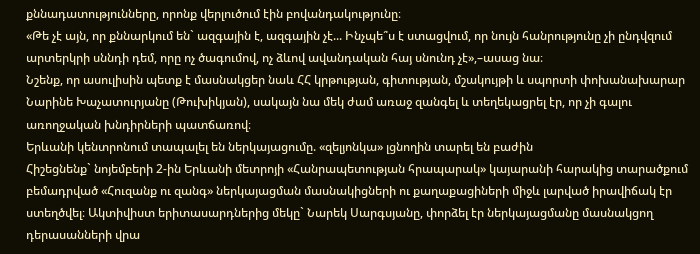քննադատությունները, որոնք վերլուծում էին բովանդակությունը։
«Թե չէ այն, որ քննարկում են` ազգային է, ազգային չէ... Ինչպե՞ս է ստացվում, որ նույն հանրությունը չի ընդվզում արտերկրի սննդի դեմ, որը ոչ ծագումով, ոչ ձևով ավանդական հայ սնունդ չէ»,–ասաց նա։
Նշենք, որ ասուլիսին պետք է մասնակցեր նաև ՀՀ կրթության, գիտության, մշակույթի և սպորտի փոխանախարար Նարինե Խաչատուրյանը (Թուխիկյան), սակայն նա մեկ ժամ առաջ զանգել և տեղեկացրել էր, որ չի գալու առողջական խնդիրների պատճառով։
Երևանի կենտրոնում տապալել են ներկայացումը. «զելյոնկա» լցնողին տարել են բաժին
Հիշեցնենք` նոյեմբերի 2-ին Երևանի մետրոյի «Հանրապետության հրապարակ» կայարանի հարակից տարածքում բեմադրված «Հուզանք ու զանգ» ներկայացման մասնակիցների ու քաղաքացիների միջև լարված իրավիճակ էր ստեղծվել։ Ակտիվիստ երիտասարդներից մեկը` Նարեկ Սարգսյանը, փորձել էր ներկայացմանը մասնակցող դերասանների վրա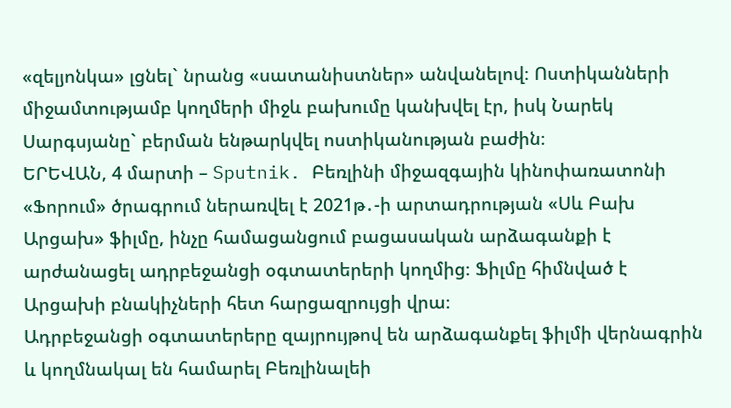«զելյոնկա» լցնել` նրանց «սատանիստներ» անվանելով։ Ոստիկանների միջամտությամբ կողմերի միջև բախումը կանխվել էր, իսկ Նարեկ Սարգսյանը` բերման ենթարկվել ոստիկանության բաժին։
ԵՐԵՎԱՆ, 4 մարտի – Sputnik. Բեռլինի միջազգային կինոփառատոնի «Ֆորում» ծրագրում ներառվել է 2021թ․-ի արտադրության «Սև Բախ Արցախ» ֆիլմը, ինչը համացանցում բացասական արձագանքի է արժանացել ադրբեջանցի օգտատերերի կողմից։ Ֆիլմը հիմնված է Արցախի բնակիչների հետ հարցազրույցի վրա։
Ադրբեջանցի օգտատերերը զայրույթով են արձագանքել ֆիլմի վերնագրին և կողմնակալ են համարել Բեռլինալեի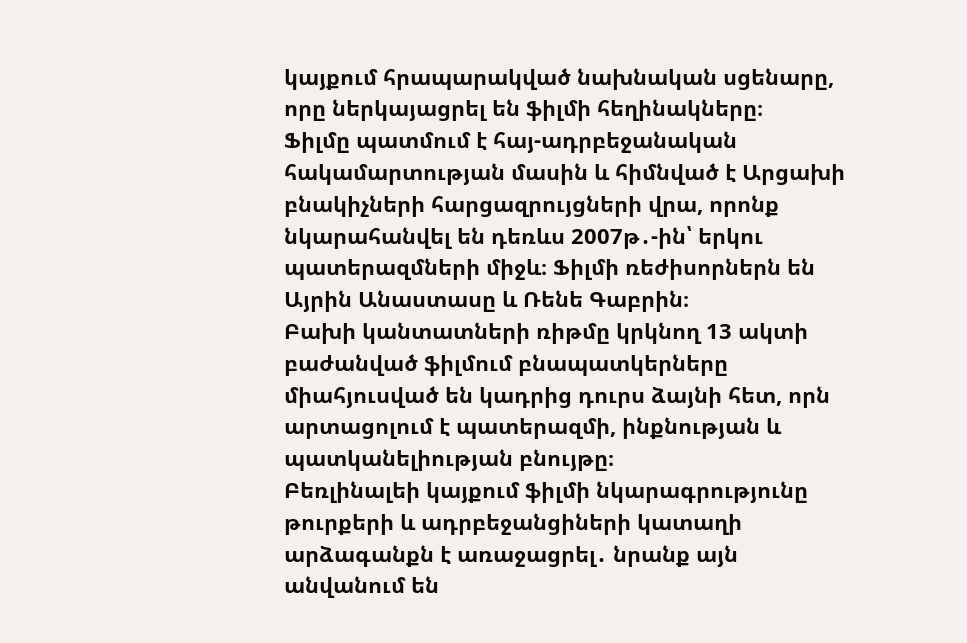կայքում հրապարակված նախնական սցենարը, որը ներկայացրել են ֆիլմի հեղինակները։
Ֆիլմը պատմում է հայ-ադրբեջանական հակամարտության մասին և հիմնված է Արցախի բնակիչների հարցազրույցների վրա, որոնք նկարահանվել են դեռևս 2007թ․-ին՝ երկու պատերազմների միջև։ Ֆիլմի ռեժիսորներն են Այրին Անաստասը և Ռենե Գաբրին։
Բախի կանտատների ռիթմը կրկնող 13 ակտի բաժանված ֆիլմում բնապատկերները միահյուսված են կադրից դուրս ձայնի հետ, որն արտացոլում է պատերազմի, ինքնության և պատկանելիության բնույթը։
Բեռլինալեի կայքում ֆիլմի նկարագրությունը թուրքերի և ադրբեջանցիների կատաղի արձագանքն է առաջացրել․ նրանք այն անվանում են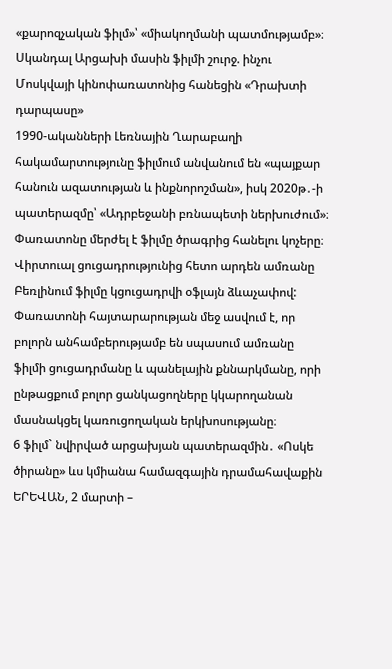«քարոզչական ֆիլմ»՝ «միակողմանի պատմությամբ»։
Սկանդալ Արցախի մասին ֆիլմի շուրջ. ինչու Մոսկվայի կինոփառատոնից հանեցին «Դրախտի դարպասը»
1990-ականների Լեռնային Ղարաբաղի հակամարտությունը ֆիլմում անվանում են «պայքար հանուն ազատության և ինքնորոշման», իսկ 2020թ․-ի պատերազմը՝ «Ադրբեջանի բռնապետի ներխուժում»։
Փառատոնը մերժել է ֆիլմը ծրագրից հանելու կոչերը։ Վիրտուալ ցուցադրությունից հետո արդեն ամռանը Բեռլինում ֆիլմը կցուցադրվի օֆլայն ձևաչափով:
Փառատոնի հայտարարության մեջ ասվում է, որ բոլորն անհամբերությամբ են սպասում ամռանը ֆիլմի ցուցադրմանը և պանելային քննարկմանը, որի ընթացքում բոլոր ցանկացողները կկարողանան մասնակցել կառուցողական երկխոսությանը։
6 ֆիլմ` նվիրված արցախյան պատերազմին․ «Ոսկե ծիրանը» ևս կմիանա համազգային դրամահավաքին
ԵՐԵՎԱՆ, 2 մարտի –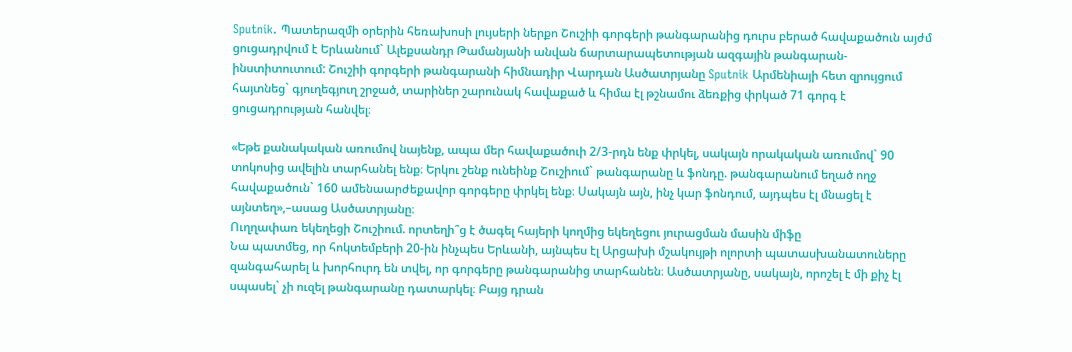Sputnik. Պատերազմի օրերին հեռախոսի լույսերի ներքո Շուշիի գորգերի թանգարանից դուրս բերած հավաքածուն այժմ ցուցադրվում է Երևանում` Ալեքսանդր Թամանյանի անվան ճարտարապետության ազգային թանգարան-ինստիտուտում: Շուշիի գորգերի թանգարանի հիմնադիր Վարդան Ասծատրյանը Sputnik Արմենիայի հետ զրույցում հայտնեց` գյուղեգյուղ շրջած, տարիներ շարունակ հավաքած և հիմա էլ թշնամու ձեռքից փրկած 71 գորգ է ցուցադրության հանվել։

«Եթե քանակական առումով նայենք, ապա մեր հավաքածուի 2/3-րդն ենք փրկել, սակայն որակական առումով` 90 տոկոսից ավելին տարհանել ենք։ Երկու շենք ունեինք Շուշիում` թանգարանը և ֆոնդը. թանգարանում եղած ողջ հավաքածուն` 160 ամենաարժեքավոր գորգերը փրկել ենք։ Սակայն այն, ինչ կար ֆոնդում, այդպես էլ մնացել է այնտեղ»,–ասաց Ասծատրյանը։
Ուղղափառ եկեղեցի Շուշիում. որտեղի՞ց է ծագել հայերի կողմից եկեղեցու յուրացման մասին միֆը
Նա պատմեց, որ հոկտեմբերի 20-ին ինչպես Երևանի, այնպես էլ Արցախի մշակույթի ոլորտի պատասխանատուները զանգահարել և խորհուրդ են տվել, որ գորգերը թանգարանից տարհանեն։ Ասծատրյանը, սակայն, որոշել է մի քիչ էլ սպասել` չի ուզել թանգարանը դատարկել։ Բայց դրան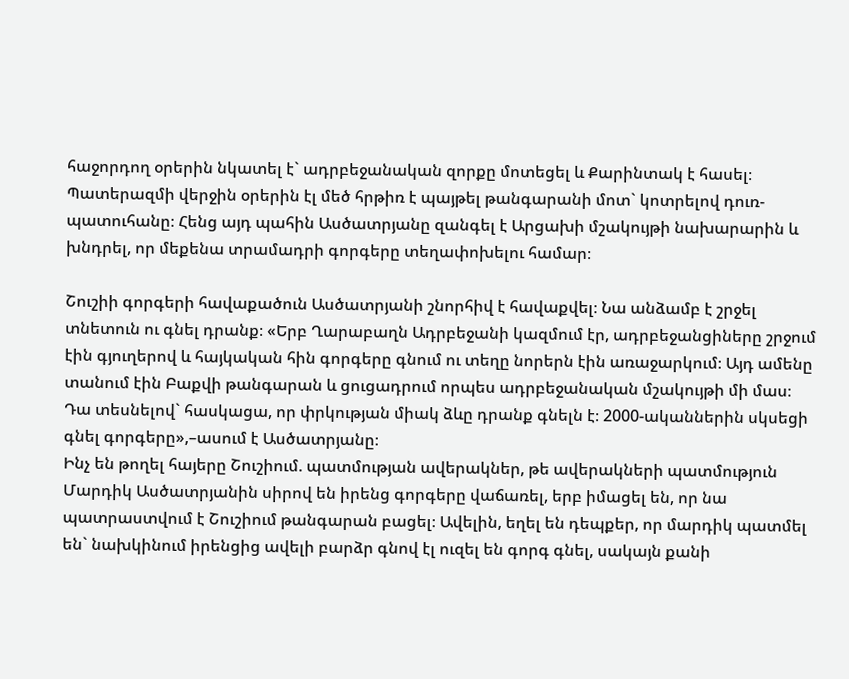հաջորդող օրերին նկատել է` ադրբեջանական զորքը մոտեցել և Քարինտակ է հասել։ Պատերազմի վերջին օրերին էլ մեծ հրթիռ է պայթել թանգարանի մոտ` կոտրելով դուռ-պատուհանը։ Հենց այդ պահին Ասծատրյանը զանգել է Արցախի մշակույթի նախարարին և խնդրել, որ մեքենա տրամադրի գորգերը տեղափոխելու համար։

Շուշիի գորգերի հավաքածուն Ասծատրյանի շնորհիվ է հավաքվել։ Նա անձամբ է շրջել տնետուն ու գնել դրանք։ «Երբ Ղարաբաղն Ադրբեջանի կազմում էր, ադրբեջանցիները շրջում էին գյուղերով և հայկական հին գորգերը գնում ու տեղը նորերն էին առաջարկում։ Այդ ամենը տանում էին Բաքվի թանգարան և ցուցադրում որպես ադրբեջանական մշակույթի մի մաս։ Դա տեսնելով` հասկացա, որ փրկության միակ ձևը դրանք գնելն է։ 2000-ականներին սկսեցի գնել գորգերը»,–ասում է Ասծատրյանը։
Ինչ են թողել հայերը Շուշիում. պատմության ավերակներ, թե ավերակների պատմություն
Մարդիկ Ասծատրյանին սիրով են իրենց գորգերը վաճառել, երբ իմացել են, որ նա պատրաստվում է Շուշիում թանգարան բացել։ Ավելին, եղել են դեպքեր, որ մարդիկ պատմել են` նախկինում իրենցից ավելի բարձր գնով էլ ուզել են գորգ գնել, սակայն քանի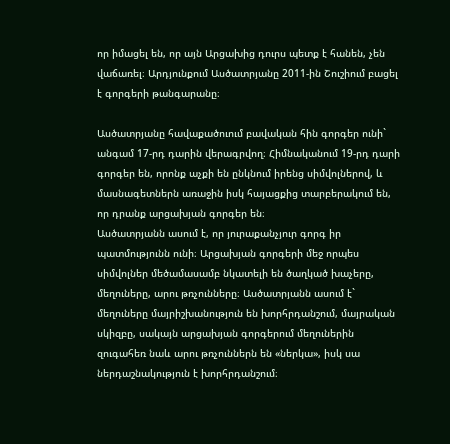որ իմացել են, որ այն Արցախից դուրս պետք է հանեն, չեն վաճառել։ Արդյունքում Ասծատրյանը 2011-ին Շուշիում բացել է գորգերի թանգարանը։

Ասծատրյանը հավաքածուում բավական հին գորգեր ունի` անգամ 17-րդ դարին վերագրվող։ Հիմնականում 19-րդ դարի գորգեր են, որոնք աչքի են ընկնում իրենց սիմվոլներով, և մասնագետներն առաջին իսկ հայացքից տարբերակում են, որ դրանք արցախյան գորգեր են։
Ասծատրյանն ասում է, որ յուրաքանչյուր գորգ իր պատմությունն ունի։ Արցախյան գորգերի մեջ որպես սիմվոլներ մեծամասամբ նկատելի են ծաղկած խաչերը, մեղուները, արու թռչունները։ Ասծատրյանն ասում է` մեղուները մայրիշխանություն են խորհրդանշում, մայրական սկիզբը, սակայն արցախյան գորգերում մեղուներին զուգահեռ նաև արու թռչուններն են «ներկա», իսկ սա ներդաշնակություն է խորհրդանշում։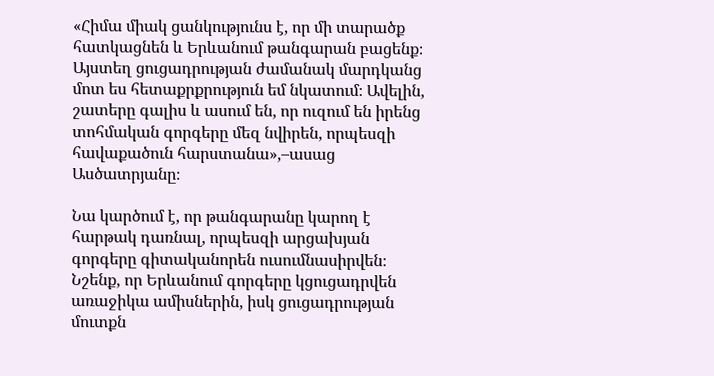«Հիմա միակ ցանկությունս է, որ մի տարածք հատկացնեն և Երևանում թանգարան բացենք։ Այստեղ ցուցադրության ժամանակ մարդկանց մոտ ես հետաքրքրություն եմ նկատում։ Ավելին, շատերը գալիս և ասում են, որ ուզում են իրենց տոհմական գորգերը մեզ նվիրեն, որպեսզի հավաքածուն հարստանա»,–ասաց Ասծատրյանը։

Նա կարծում է, որ թանգարանը կարող է հարթակ դառնալ, որպեսզի արցախյան գորգերը գիտականորեն ուսումնասիրվեն։
Նշենք, որ Երևանում գորգերը կցուցադրվեն առաջիկա ամիսներին, իսկ ցուցադրության մուտքն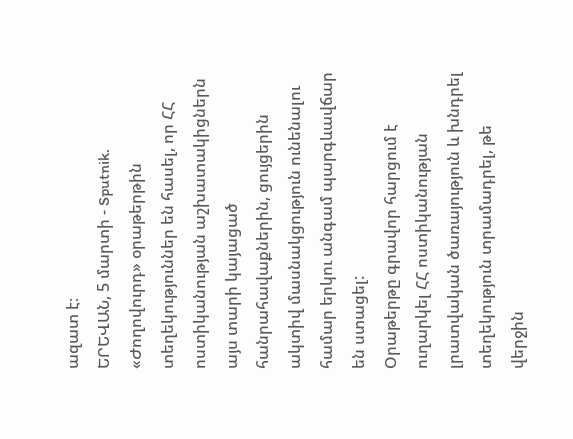ազատ է։
ԵՐԵՎԱՆ, 5 մարտի - Sputnik. «Ժողովուրդ» օրաթերթին տեղեկություններ են հասել, որ ՀՀ ոստիկանության աշխատակիցներն այս տարի կայացած հանրահավաքներին, ցույցերին ակտիվ մասնակցություն ունենալու համար երկու անգամ պարգևավճար են ստացել:
Օրաթերթը գրավոր հարցում է ուղարկել ՀՀ ոստիկանության լրատվական ծառայություն և խնդրել տեղեկություն տրամադրել, թե վերջին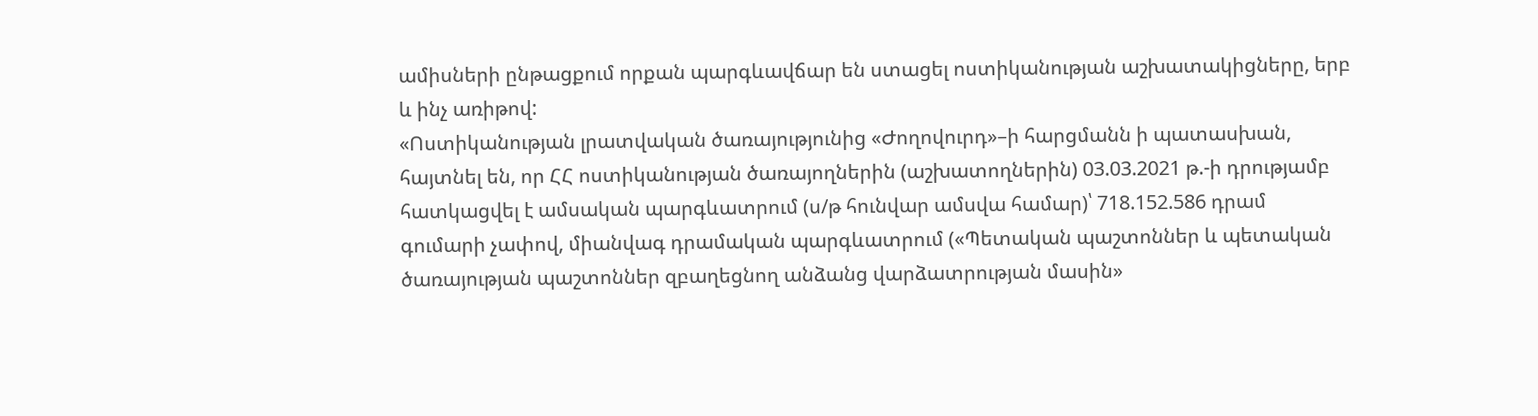ամիսների ընթացքում որքան պարգևավճար են ստացել ոստիկանության աշխատակիցները, երբ և ինչ առիթով:
«Ոստիկանության լրատվական ծառայությունից «Ժողովուրդ»–ի հարցմանն ի պատասխան, հայտնել են, որ ՀՀ ոստիկանության ծառայողներին (աշխատողներին) 03.03.2021 թ.-ի դրությամբ հատկացվել է ամսական պարգևատրում (ս/թ հունվար ամսվա համար)՝ 718.152.586 դրամ գումարի չափով, միանվագ դրամական պարգևատրում («Պետական պաշտոններ և պետական ծառայության պաշտոններ զբաղեցնող անձանց վարձատրության մասին»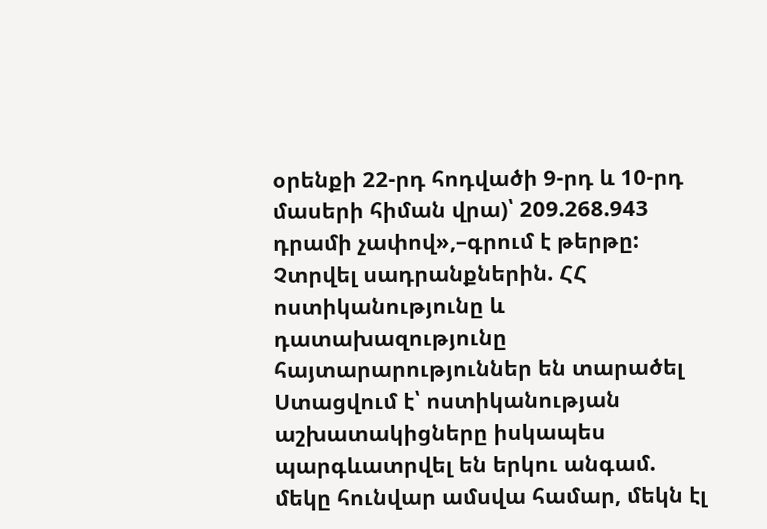օրենքի 22-րդ հոդվածի 9-րդ և 10-րդ մասերի հիման վրա)՝ 209.268.943 դրամի չափով»,–գրում է թերթը:
Չտրվել սադրանքներին. ՀՀ ոստիկանությունը և դատախազությունը հայտարարություններ են տարածել
Ստացվում է՝ ոստիկանության աշխատակիցները իսկապես պարգևատրվել են երկու անգամ. մեկը հունվար ամսվա համար, մեկն էլ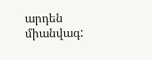արդեն միանվագ: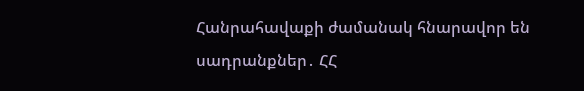Հանրահավաքի ժամանակ հնարավոր են սադրանքներ․ ՀՀ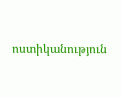ոստիկանություն